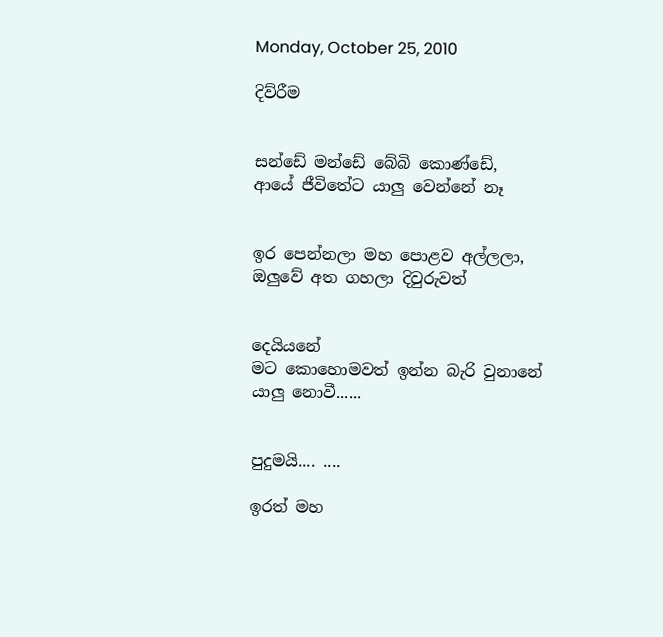Monday, October 25, 2010

දිව්රීම


සන්ඩේ මන්ඩේ බේබි කොණ්ඩේ,
ආයේ ජීවිතේට යාලු වෙන්නේ නෑ


ඉර පෙන්නලා මහ පොළව අල්ලලා,
ඔලුවේ අත ගහලා දිවුරුවත්


දෙයියනේ
මට කොහොමවත් ඉන්න බැරි වුනානේ
යාලු නොවී......


පුදුමයි.... ....

ඉරත් මහ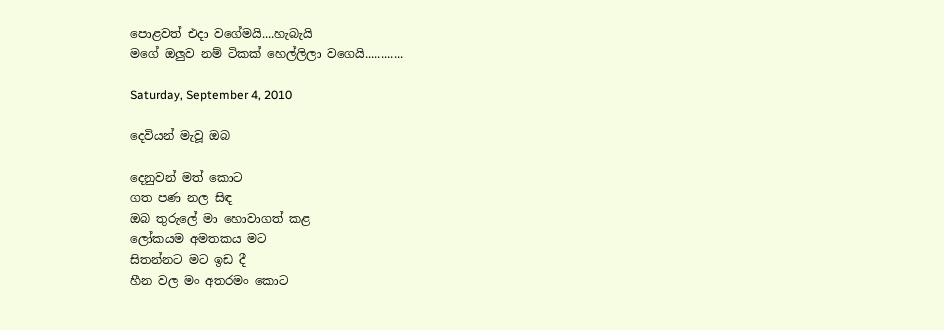පොළවත් එදා වගේමයි....හැබැයි
මගේ ඔලුව නම් ටිකක් හෙල්ලිලා වගෙයි............

Saturday, September 4, 2010

දෙවියන් මැවූ ඔබ

දෙනුවන් මත් කොට
ගත පණ නල සිඳ
ඔබ තුරුලේ මා හොවාගත් කළ
ලෝකයම අමතකය මට
සිතන්නට මට ඉඩ දී
හීන වල මං අතරමං කොට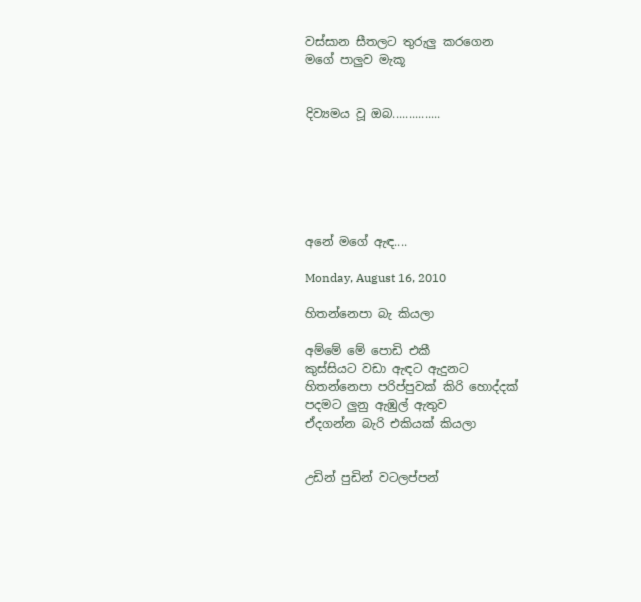වස්සාන සීතලට තුරුලු කරගෙන
මගේ පාලුව මැකූ


දිව්‍යමය වූ ඔබ...............






අනේ මගේ ඇඳ....

Monday, August 16, 2010

හිතන්නෙපා බැ කියලා

අම්මේ මේ පොඩි එකී
කුස්සියට වඩා ඇඳට ඇදුනට
හිතන්නෙපා පරිප්පුවක් කිරි හොද්දක්
පදමට ලුනු ඇඹුල් ඇතුව
ඒදගන්න බැරි එකියක් කියලා


උඩින් පුඩින් වටලප්පන්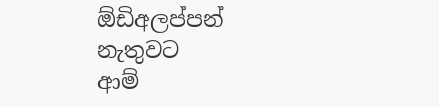ඕඩිඅලප්පන් නැතුවට
ආම්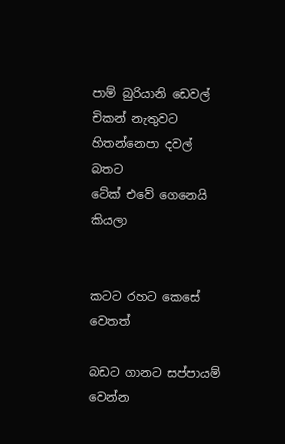පාම් බුරියානි ඩෙවල් චිකන් නැතුවට
හිතන්නෙපා දවල් බතට
ටේක් එවේ ගෙනෙයි කියලා


කටට රහට කෙසේ වෙතත්

බඩට ගානට සප්පායම් වෙන්න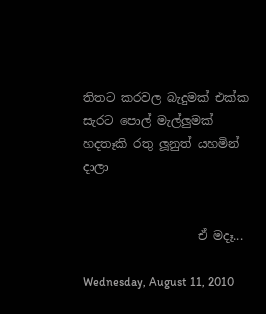තිතට කරවල බැදුමක් එක්ක
සැරට පොල් මැල්ලුමක්
හදතෑකි රතු ලූනුත් යහමින් දාලා


                   ඒ මදෑ...

Wednesday, August 11, 2010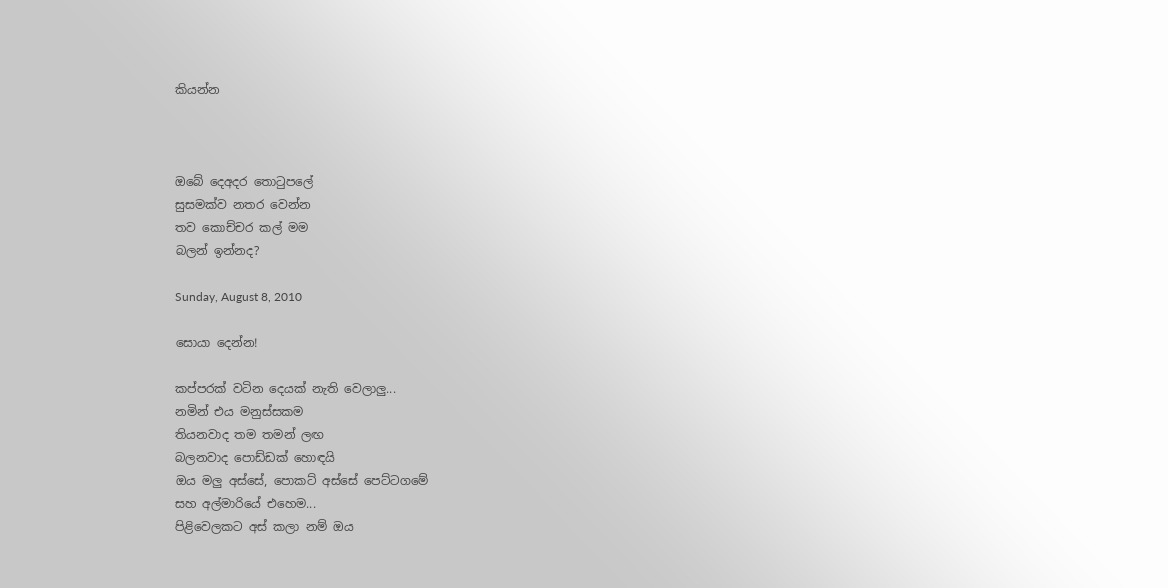කියන්න



ඔබේ දෙඅදර තොටුපලේ
සුසමක්ව නතර වෙන්න
තව කොච්චර කල් මම
බලන් ඉන්නද?

Sunday, August 8, 2010

සොයා දෙන්න!

කප්පරක් වටින දෙයක් නැති වෙලාලු...
නමින් එය මනුස්සකම
තියනවාද තම තමන් ලඟ
බලනවාද පොඩ්ඩක් හොඳයි
ඔය මලු අස්සේ, පොකට් අස්සේ පෙට්ටගමේ
සහ අල්මාරියේ එහෙම...
පිළිවෙලකට අස් කලා නම් ඔය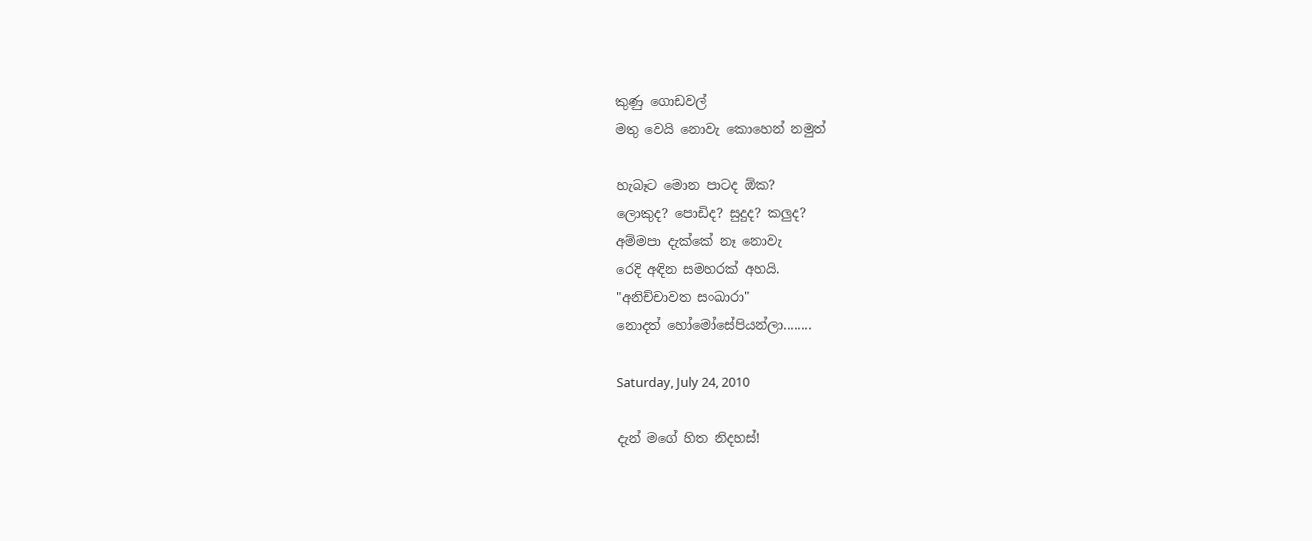කුණු ගොඩවල්
මතු වෙයි නොවැ කොහෙන් නමුත්

හැබෑට මොන පාටද ඕක?
ලොකුද? පොඩිද? සුදුද? කලුද?
අම්මපා දැක්කේ නෑ නොවැ
රෙදි අඳින සමහරක් අහයි.
"අනිච්චාවත සංඛාරා"
නොදත් හෝමෝසේපියන්ලා........

Saturday, July 24, 2010

දැන් මගේ හිත නිදහස්!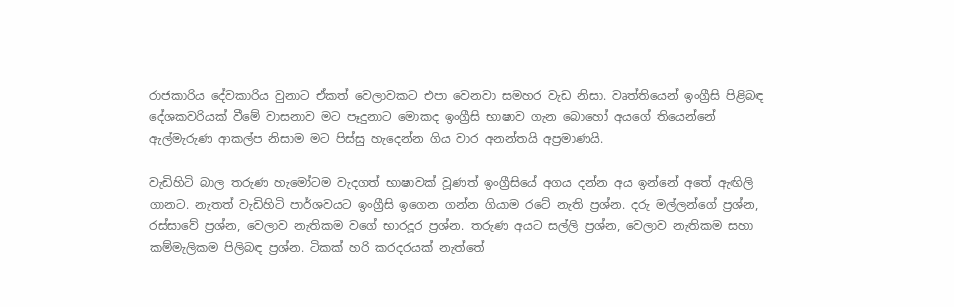රාජකාරිය දේවකාරිය වුනාට ඒකත් වෙලාවකට එපා වෙනවා සමහර වැඩ නිසා. වෘත්තියෙන් ඉංග්‍රීසි පිළිබඳ දේශකවරියක් වීමේ වාසනාව මට පෑදුනාට මොකද ඉංග්‍රීසි භාෂාව ගැන බොහෝ අයගේ තියෙන්නේ ඇල්මැරුණ ආකල්ප නිසාම මට පිස්සු හැදෙන්න ගිය වාර අනන්තයි අප්‍රමාණයි.

වැඩිහිටි බාල තරුණ හැමෝටම වැදගත් භාෂාවක් වූණත් ඉංග්‍රීසියේ අගය දන්න අය ඉන්නේ අතේ ඇඟිලි ගානට. නැතත් වැඩිහිටි පාර්ශවයට ඉංග්‍රීසි ඉගෙන ගන්න ගියාම රටේ නැති ප්‍රශ්න. දරු මල්ලන්ගේ ප්‍රශ්න, රස්සාවේ ප්‍රශ්න, වෙලාව නැතිකම වගේ භාරදූර ප්‍රශ්න. තරුණ අයට සල්ලි ප්‍රශ්න, වෙලාව නැතිකම සහා කම්මැලිකම පිලිබඳ ප්‍රශ්න. ටිකක් හරි කරදරයක් නැත්තේ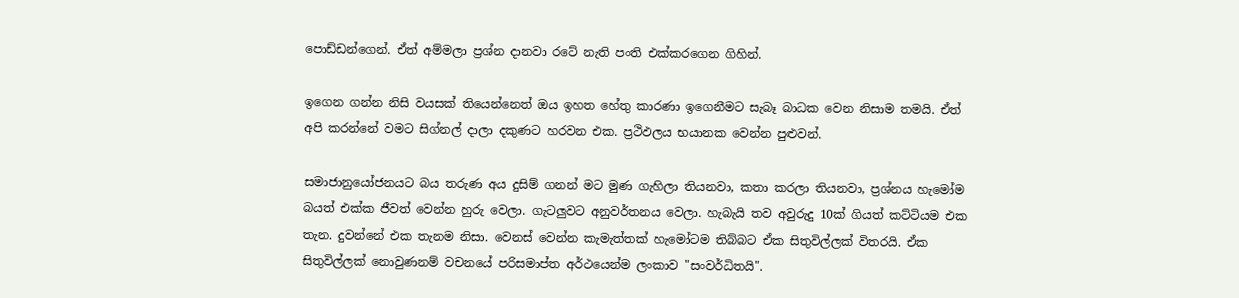පොඩ්ඩන්ගෙන්. ඒත් අම්මලා ප්‍රශ්න දානවා රටේ නැති පංති එක්කරගෙන ගිහින්.

ඉගෙන ගන්න නිසි වයසක් තියෙන්නෙත් ඔය ඉහත හේතු කාරණා ඉගෙනීමට සැබෑ බාධක වෙන නිසාම තමයි. ඒත් අපි කරන්නේ වමට සිග්නල් දාලා දකුණට හරවන එක. ප්‍රථිඵලය භයානක වෙන්න පුළුවන්.

සමාජානුයෝජනයට බය තරුණ අය දුසිම් ගනන් මට මුණ ගැහිලා තියනවා, කතා කරලා තියනවා, ප්‍රශ්නය හැමෝම බයත් එක්ක ජීවත් වෙන්න හුරු වෙලා. ගැටලුවට අනුවර්තනය වෙලා. හැබැයි තව අවුරුදු 10ක් ගියත් කට්ටියම එක තැන. දුවන්නේ එක තැනම නිසා. වෙනස් වෙන්න කැමැත්තක් හැමෝටම තිබ්බට ඒක සිතුවිල්ලක් විතරයි. ඒක සිතුවිල්ලක් නොවුණනම් වචනයේ පරිසමාප්ත අර්ථයෙන්ම ලංකාව "සංවර්ධිතයි".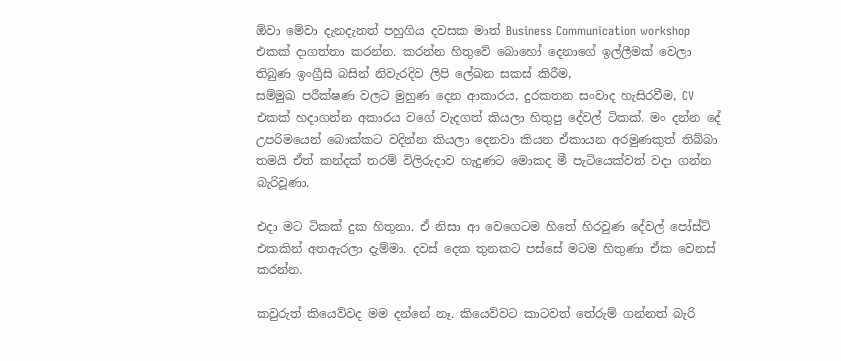ඕවා මේවා දැනදැනත් පහුගිය දවසක මාත් Business Communication workshop එකක් දාගත්තා කරන්න. කරන්න හිතුවේ බොහෝ දෙනාගේ ඉල්ලීමක් වෙලා තිබුණ ඉංග්‍රීසි බසින් නිවැරදිව ලිපි ලේඛන සකස් කිරීම,
සම්මුඛ පරීක්ෂණ වලට මුහුණ දෙන ආකාරය, දුරකතන සංවාද හැසිරවීම, CV එකක් හදාගන්න අකාරය වගේ වැදගත් කියලා හිතුපු දේවල් ටිකක්. මං දන්න දේ උපරිමයෙන් බොක්කට වදින්න කියලා දෙනවා කියන ඒකායන අරමුණකුත් තිබ්බා තමයි ඒත් කන්දක් තරම් විලිරුදාව හැදුණට මොකද මී පැටියෙක්වත් වදා ගන්න බැරිවූණා.

එදා මට ටිකක් දුක හිතුනා. ඒ නිසා ආ වෙගෙටම හිතේ හිරවුණ දේවල් පෝස්ට් එකකින් අතඇරලා දැම්මා. දවස් දෙක තුනකට පස්සේ මටම හිතුණා ඒක වෙනස් කරන්න.

කවුරුත් කියෙව්වද මම දන්නේ නෑ. කියෙව්වට කාටවත් තේ‍රුම් ගන්නත් බැරි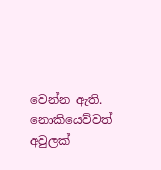වෙන්න ඇති. නොකියෙව්වත් අවුලක්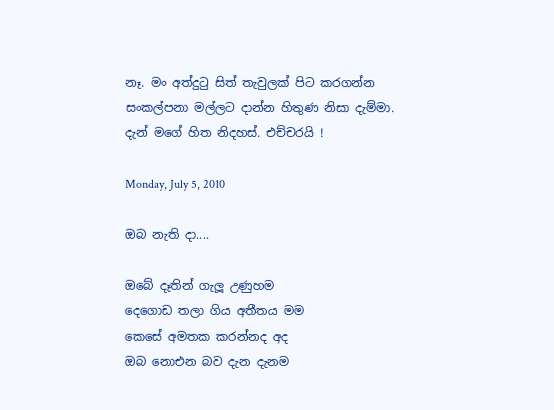නෑ. මං අත්දුටු ‍සිත් තැවුලක් පිට කරගන්න සංකල්පනා මල්ලට දාන්න හිතුණ නිසා දැම්මා. දැන් මගේ හිත නිදහස්. එච්චරයි !

Monday, July 5, 2010

ඔබ නැති දා....

ඔබේ දෑතින් ගැලූ උණුහම
දෙගොඩ තලා ගිය අතීතය මම
කෙසේ අමතක කරන්නද අද
ඔබ නොඑන බව දැන දැනම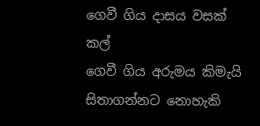ගෙවී ගිය දාසය වසක් කල්
ගෙවී ගිය අරුමය කිමැයි
සිතාගන්නට නොහැකි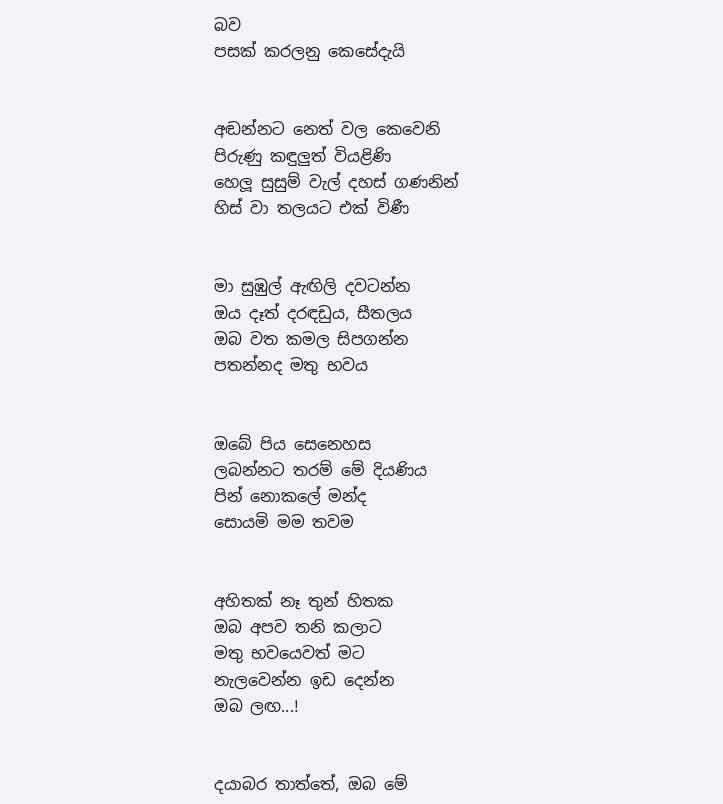බව
පසක් කරලනු කෙසේදැයි


අඬන්නට නෙත් වල කෙවෙනි
පිරුණු කඳුලුත් වියළිණි
හෙලූ සුසුම් වැල් දහස් ගණනින්
හිස් වා තලයට එක් විණී


මා සුඹුල් ඇඟිලි දවටන්න
ඔය දෑත් දරඳඩුය, සීතලය
ඔබ වත කමල සිපගන්න
පතන්නද මතු භවය


ඔබේ පිය සෙනෙහස
ලබන්නට තරම් මේ දියණිය
පින් නොකලේ මන්ද
සොයමි මම තවම


අහිතක් නෑ තුන් හිතක
ඔබ අපව තනි කලාට
මතු භවයෙවත් මට
නැලවෙන්න ඉඩ දෙන්න
ඔබ ලඟ...!


දයාබර තාත්තේ, ඔබ මේ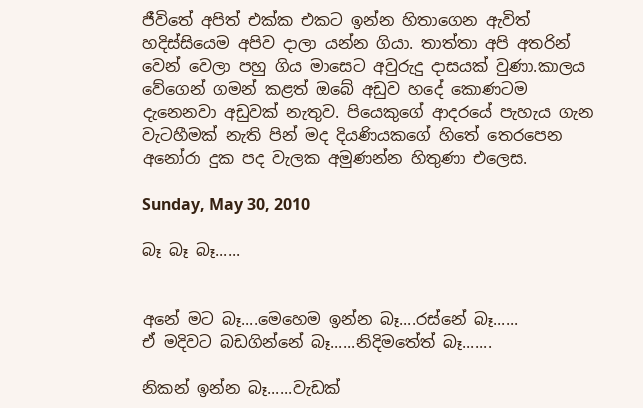ජීවිතේ අපිත් එක්ක එකට ඉන්න හිතාගෙන ඇවිත් හදිස්සියෙම අපිව දාලා යන්න ගියා. තාත්තා අපි අතරින් වෙන් වෙලා පහු ගිය මාසෙට අවුරුදු දාසයක් වුණා.කාලය වේගෙන් ගමන් කළත් ඔබේ අඩුව හදේ කොණටම දැනෙනවා අඩුවක් නැතුව. පියෙකුගේ ආදරයේ පැහැය ගැන වැටහීමක් නැති පින් මද දියණියකගේ හිතේ තෙරපෙන අනෝරා දුක පද වැලක අමුණන්න හිතුණා එලෙස.

Sunday, May 30, 2010

බෑ බෑ බෑ......


අනේ මට බෑ....මෙහෙම ඉන්න බෑ....රස්නේ බෑ......
ඒ මදිවට බඩගින්නේ බෑ......නිදිමතේත් බෑ.......

නිකන් ඉන්න බෑ......වැඩක්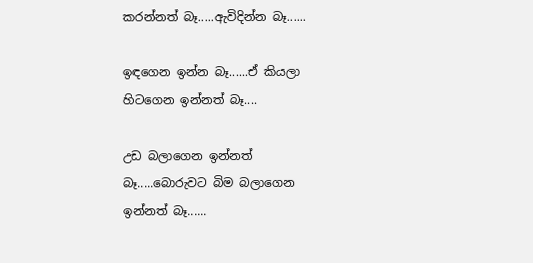කරන්නත් බෑ.....ඇවිදින්න බෑ......

ඉඳගෙන ඉන්න බෑ......ඒ කියලා හිටගෙන ඉන්නත් බෑ....

උඩ බලාගෙන ඉන්නත් බෑ.....බොරුවට බිම බලාගෙන ඉන්නත් බෑ......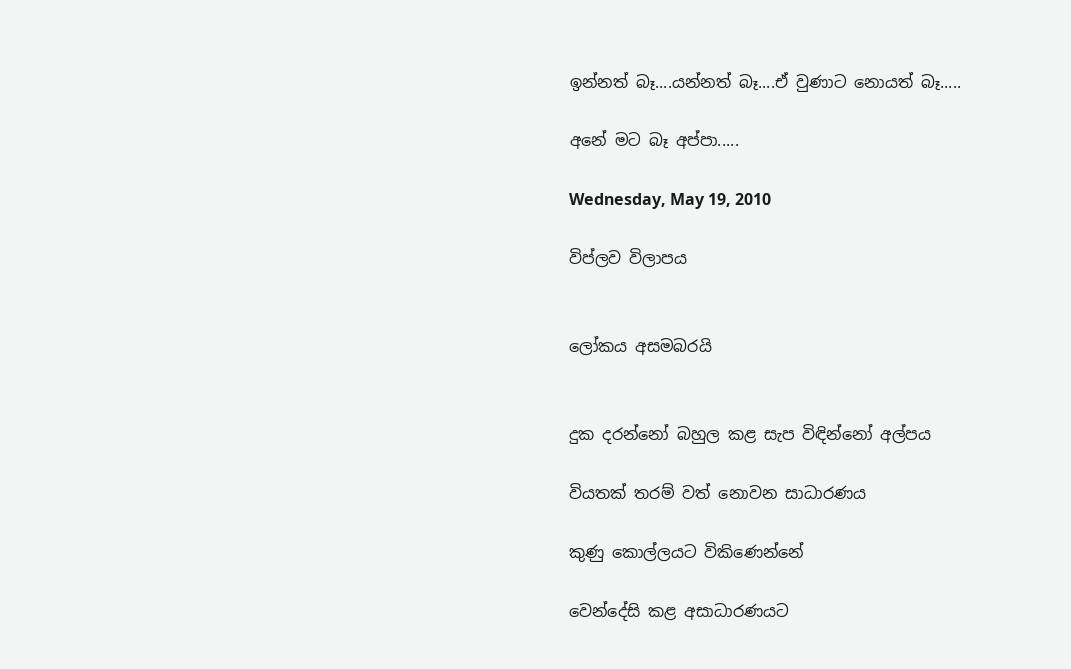ඉන්නත් බෑ....යන්නත් බෑ....ඒ වුණාට නොයත් බෑ.....

අනේ මට බෑ අප්පා.....

Wednesday, May 19, 2010

විප්ලව විලාපය


ලෝකය අසමබරයි


දුක දරන්නෝ බහුල කළ සැප විඳින්නෝ අල්පය

වියතක් තරම් වත් නොවන සාධාරණය

කුණු කොල්ලයට විකිණෙන්නේ

වෙන්දේසි කළ අසාධාරණයට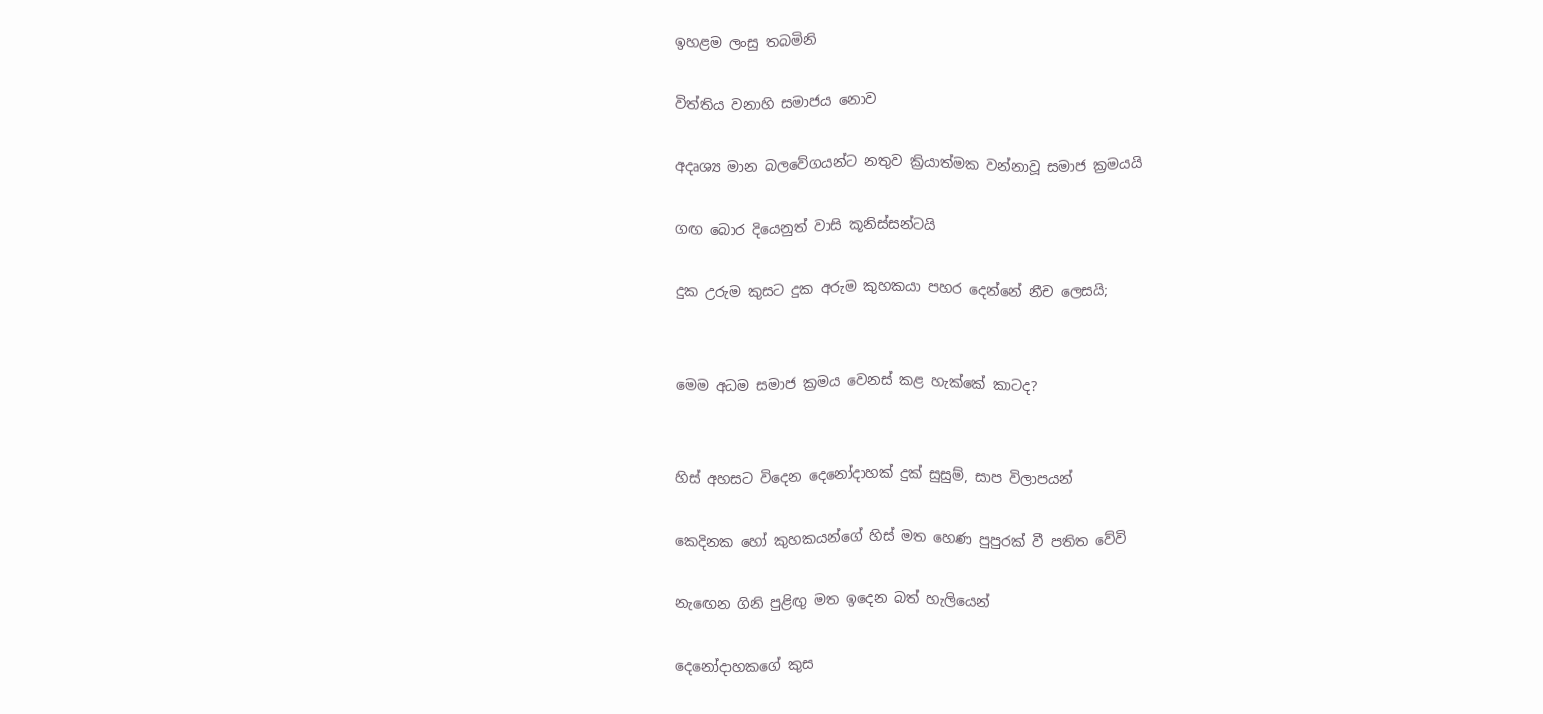ඉහළම ලංසු තබමිනි

විත්තිය වනාහි සමාජය නොව

අදෘශ්‍ය මාන බලවේගයන්ට නතුව ක්‍රියාත්මක වන්නාවූ සමාජ ක්‍රමයයි

ගඟ බොර දියෙනුත් වාසි කූනිස්සන්ටයි

දුක උරුම කුසට දුක අරුම කුහකයා පහර දෙන්නේ නීච ලෙසයි;


මෙම අධම සමාජ ක්‍රමය වෙනස් කළ හැක්කේ කාටද?


හිස් අහසට විදෙන දෙනෝදාහක් දුක් සුසුම්, සාප විලාපයන්

කෙදිනක හෝ කුහකයන්ගේ හිස් මත හෙණ පුපුරක් වී පතිත වේවි

නැඟෙන ගිනි පුළිඟු මත ඉදෙන බත් හැලියෙන්

දෙනෝදාහකගේ කුස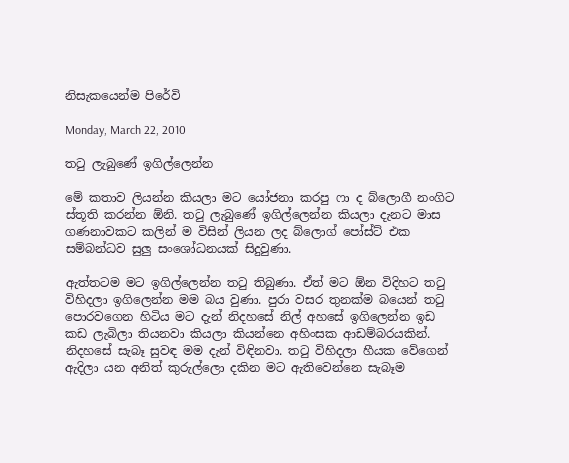නිසැකයෙන්ම පිරේවි

Monday, March 22, 2010

තටු ලැබුණේ ඉගිල්ලෙන්න

මේ කතාව ලියන්න කියලා මට යෝජනා කරපු ෆා ද බ්ලොගී නංගිට ස්තූති කරන්න ඕනි. තටු ලැබුණේ ඉගිල්ලෙන්න කියලා දැනට මාස ගණනාවකට කලින් ම විසින් ලියන ලද බ්ලොග් පෝස්ට් එක සම්බන්ධව සුලු සංශෝධනයක් සිදුවුණා.

ඇත්තටම මට ඉගිල්ලෙන්න තටු තිබුණා. ඒත් මට ඕන විදිහට තටු විහිදලා ඉගිලෙන්න මම බය වුණා. පුරා වසර තුනක්ම බයෙන් තටු පොරවගෙන හිටිය මට දැන් නිදහසේ නිල් අහසේ ඉගිලෙන්න ඉඩ කඩ ලැබිලා තියනවා කියලා කියන්නෙ අහිංසක ආඩම්බරයකින්. නිදහසේ සැබෑ සුවඳ මම දැන් විඳිනවා. තටු විහිදලා හීයක වේගෙන් ඇදිලා යන අනිත් කුරුල්ලො දකින මට ඇතිවෙන්නෙ සැබෑම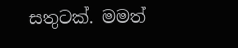සතුටක්. මමත්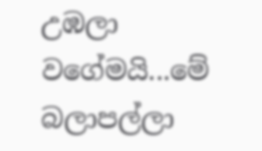උඹලා වගේමයි...මේ බලාපල්ලා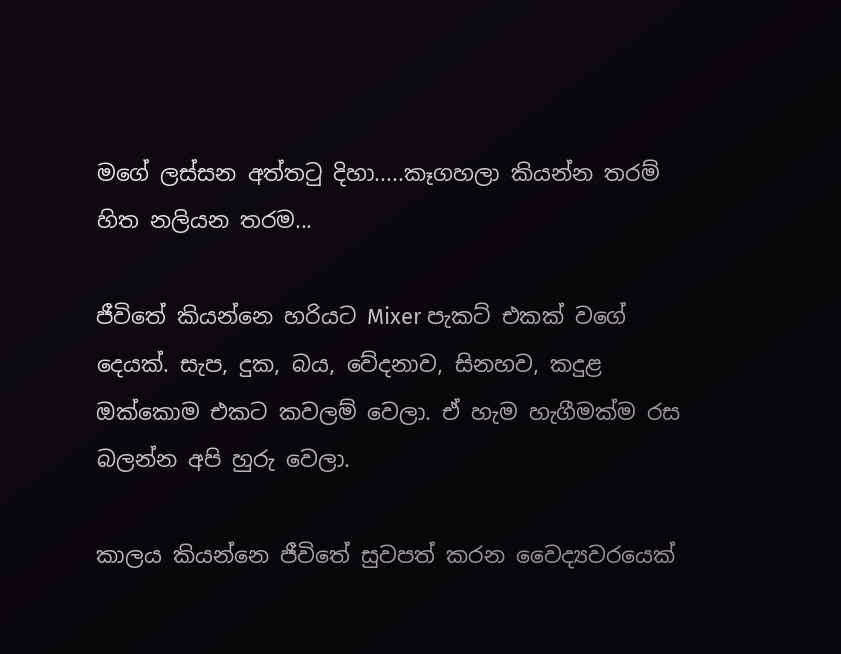මගේ ලස්සන අත්තටු දිහා.....කෑගහලා කියන්න තරම් හිත නලියන තරම...

ජීවිතේ කියන්නෙ හරියට Mixer පැකට් එකක් වගේ දෙයක්. සැප, දුක, බය, වේදනාව, සිනහව, කදුළ ඔක්කොම එකට කවලම් වෙලා. ඒ හැම හැගීමක්ම රස බලන්න අපි හුරු වෙලා.

කාලය කියන්නෙ ජීවිතේ සුවපත් කරන වෛද්‍යවරයෙක්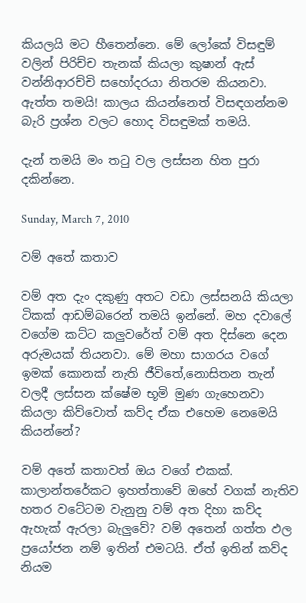කියලයි මට හීතෙන්නෙ. මේ ලෝකේ විසඳුම් වලින් පිරිච්ච තැනක් කියලා කුෂාන් ඇස් වන්නිආරච්චි සහෝදරයා නිතරම කියනවා. ඇත්ත තමයි! කාලය කියන්නෙත් විසඳගන්නම බැරි ප්‍රශ්න වලට හොද විසඳුමක් තමයි.

දැන් තමයි මං තටු වල ලස්සන හිත පුරා දකින්නෙ.

Sunday, March 7, 2010

වම් අ‍තේ කතාව

වම් අත දැං දකුණු අතට වඩා ලස්සනයි කියලා ටිකක් ආඩම්බරෙන් තමයි ඉන්නේ. මහ දවාලේ වගේම කට්ට කලුවරේත් වම් අත දිස්නෙ දෙන අරුමයක් තියනවා. මේ මහා සාගරය වගේ ඉමක් කොනක් නැති ජීවිතේ,නොසිතන තැන් වලදී ලස්සන ක්ෂේම භූමි මුණ ගැහෙනවා කියලා කිව්වොත් කව්ද ඒක එහෙම නෙමෙයි කියන්නේ?

වම් අතේ කතාවත් ඔය වගේ එකක්. කාලාන්තරේකට ඉහත්තාවේ ඔහේ වගක් නැතිව හතර වටේටම වැනුනු වම් අත දිහා කව්ද ඇහැක් ඇරලා බැලුවේ? වම් අතෙන් ගත්ත ඵල ප්‍රයෝජන නම් ඉතින් එමටයි. ඒත් ඉතින් කව්ද නියම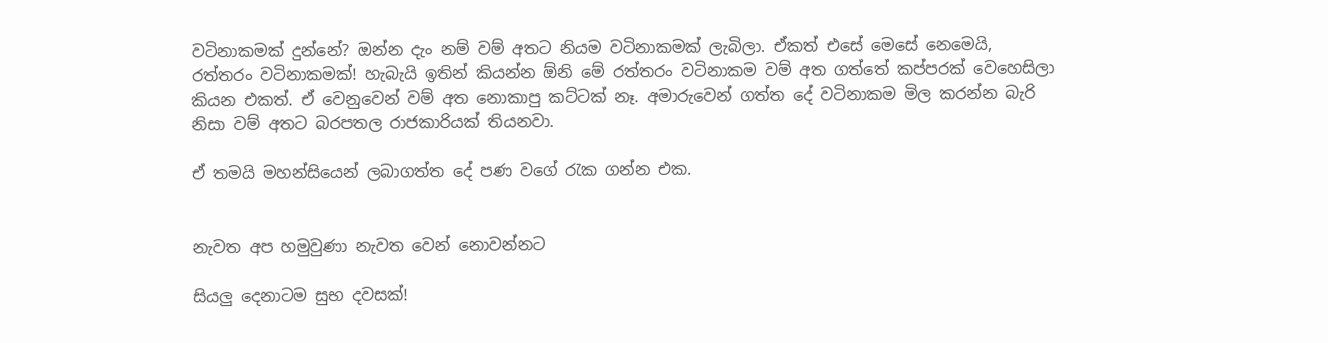වටිනාකමක් දුන්නේ? ඔන්න දැං නම් වම් අතට නියම වටිනාකමක් ලැබිලා. ඒකත් එසේ මෙසේ නෙමෙයි, රත්තරං වටිනාකමක්! හැබැයි ඉතින් කියන්න ඕනි මේ රත්තරං වටිනාකම වම් අත ගත්තේ කප්පරක් වෙහෙසිලා කියන එකත්. ඒ වෙනුවෙන් වම් අත නොකාපු කට්ටක් නෑ. අමාරුවෙන් ගත්ත දේ වටිනාකම මිල කරන්න බැරි නිසා වම් අතට බරපතල රාජකාරියක් තියනවා.

ඒ තමයි මහන්සියෙන් ලබාගත්ත දේ පණ වගේ රැක ගන්න එක.


නැවත අප හමුවුණා නැවත වෙන් නොවන්නට

සියලු දෙනාටම සුභ දවසක්!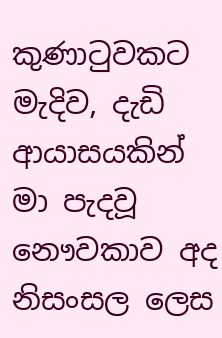කුණාටුවකට මැදිව, දැඩි ආයාසයකින් මා පැදවූ නෞවකාව අද නිසංසල ලෙස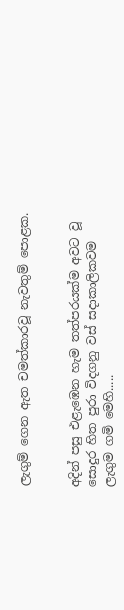ලැගුම් ගෙන ඇත චමත්කාරවූ නැවතුම් පොළක.


අදින් පසු එළැඹෙන හැම තත්පරයක්ම අවට වූ සොදුර හිත පුරා විදගනු වස් සදාකාලිකවම ලැගුම ගමි මෙහි.....